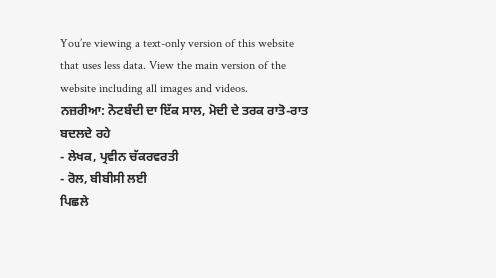You’re viewing a text-only version of this website that uses less data. View the main version of the website including all images and videos.
ਨਜ਼ਰੀਆ: ਨੋਟਬੰਦੀ ਦਾ ਇੱਕ ਸਾਲ, ਮੋਦੀ ਦੇ ਤਰਕ ਰਾਤੋ-ਰਾਤ ਬਦਲਦੇ ਰਹੇ
- ਲੇਖਕ, ਪ੍ਰਵੀਨ ਚੱਕਰਵਰਤੀ
- ਰੋਲ, ਬੀਬੀਸੀ ਲਈ
ਪਿਛਲੇ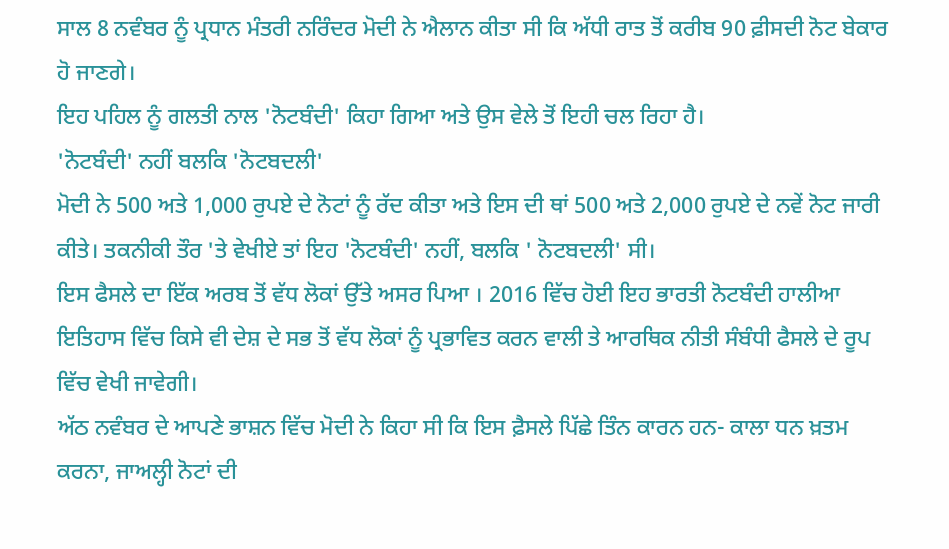ਸਾਲ 8 ਨਵੰਬਰ ਨੂੰ ਪ੍ਰਧਾਨ ਮੰਤਰੀ ਨਰਿੰਦਰ ਮੋਦੀ ਨੇ ਐਲਾਨ ਕੀਤਾ ਸੀ ਕਿ ਅੱਧੀ ਰਾਤ ਤੋਂ ਕਰੀਬ 90 ਫ਼ੀਸਦੀ ਨੋਟ ਬੇਕਾਰ ਹੋ ਜਾਣਗੇ।
ਇਹ ਪਹਿਲ ਨੂੰ ਗਲਤੀ ਨਾਲ 'ਨੋਟਬੰਦੀ' ਕਿਹਾ ਗਿਆ ਅਤੇ ਉਸ ਵੇਲੇ ਤੋਂ ਇਹੀ ਚਲ ਰਿਹਾ ਹੈ।
'ਨੋਟਬੰਦੀ' ਨਹੀਂ ਬਲਕਿ 'ਨੋਟਬਦਲੀ'
ਮੋਦੀ ਨੇ 500 ਅਤੇ 1,000 ਰੁਪਏ ਦੇ ਨੋਟਾਂ ਨੂੰ ਰੱਦ ਕੀਤਾ ਅਤੇ ਇਸ ਦੀ ਥਾਂ 500 ਅਤੇ 2,000 ਰੁਪਏ ਦੇ ਨਵੇਂ ਨੋਟ ਜਾਰੀ ਕੀਤੇ। ਤਕਨੀਕੀ ਤੌਰ 'ਤੇ ਵੇਖੀਏ ਤਾਂ ਇਹ 'ਨੋਟਬੰਦੀ' ਨਹੀਂ, ਬਲਕਿ ' ਨੋਟਬਦਲੀ' ਸੀ।
ਇਸ ਫੈਸਲੇ ਦਾ ਇੱਕ ਅਰਬ ਤੋਂ ਵੱਧ ਲੋਕਾਂ ਉੱਤੇ ਅਸਰ ਪਿਆ । 2016 ਵਿੱਚ ਹੋਈ ਇਹ ਭਾਰਤੀ ਨੋਟਬੰਦੀ ਹਾਲੀਆ ਇਤਿਹਾਸ ਵਿੱਚ ਕਿਸੇ ਵੀ ਦੇਸ਼ ਦੇ ਸਭ ਤੋਂ ਵੱਧ ਲੋਕਾਂ ਨੂੰ ਪ੍ਰਭਾਵਿਤ ਕਰਨ ਵਾਲੀ ਤੇ ਆਰਥਿਕ ਨੀਤੀ ਸੰਬੰਧੀ ਫੈਸਲੇ ਦੇ ਰੂਪ ਵਿੱਚ ਵੇਖੀ ਜਾਵੇਗੀ।
ਅੱਠ ਨਵੰਬਰ ਦੇ ਆਪਣੇ ਭਾਸ਼ਨ ਵਿੱਚ ਮੋਦੀ ਨੇ ਕਿਹਾ ਸੀ ਕਿ ਇਸ ਫ਼ੈਸਲੇ ਪਿੱਛੇ ਤਿੰਨ ਕਾਰਨ ਹਨ- ਕਾਲਾ ਧਨ ਖ਼ਤਮ ਕਰਨਾ, ਜਾਅਲ੍ਹੀ ਨੋਟਾਂ ਦੀ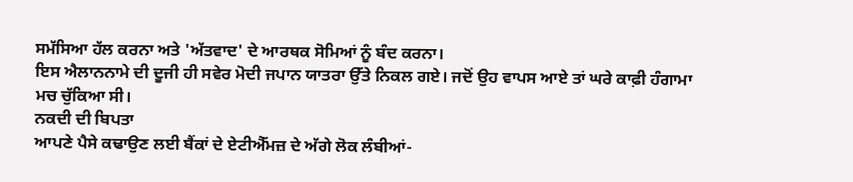ਸਮੱਸਿਆ ਹੱਲ ਕਰਨਾ ਅਤੇ 'ਅੱਤਵਾਦ' ਦੇ ਆਰਥਕ ਸੋਮਿਆਂ ਨੂੰ ਬੰਦ ਕਰਨਾ।
ਇਸ ਐਲਾਨਨਾਮੇ ਦੀ ਦੂਜੀ ਹੀ ਸਵੇਰ ਮੋਦੀ ਜਪਾਨ ਯਾਤਰਾ ਉੱਤੇ ਨਿਕਲ ਗਏ। ਜਦੋਂ ਉਹ ਵਾਪਸ ਆਏ ਤਾਂ ਘਰੇ ਕਾਫ਼ੀ ਹੰਗਾਮਾ ਮਚ ਚੁੱਕਿਆ ਸੀ।
ਨਕਦੀ ਦੀ ਬਿਪਤਾ
ਆਪਣੇ ਪੈਸੇ ਕਢਾਉਣ ਲਈ ਬੈਂਕਾਂ ਦੇ ਏਟੀਐੱਮਜ਼ ਦੇ ਅੱਗੇ ਲੋਕ ਲੰਬੀਆਂ-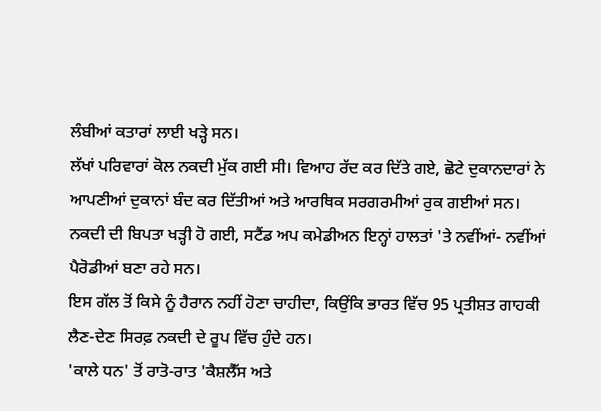ਲੰਬੀਆਂ ਕਤਾਰਾਂ ਲਾਈ ਖੜ੍ਹੇ ਸਨ।
ਲੱਖਾਂ ਪਰਿਵਾਰਾਂ ਕੋਲ ਨਕਦੀ ਮੁੱਕ ਗਈ ਸੀ। ਵਿਆਹ ਰੱਦ ਕਰ ਦਿੱਤੇ ਗਏ, ਛੋਟੇ ਦੁਕਾਨਦਾਰਾਂ ਨੇ ਆਪਣੀਆਂ ਦੁਕਾਨਾਂ ਬੰਦ ਕਰ ਦਿੱਤੀਆਂ ਅਤੇ ਆਰਥਿਕ ਸਰਗਰਮੀਆਂ ਰੁਕ ਗਈਆਂ ਸਨ।
ਨਕਦੀ ਦੀ ਬਿਪਤਾ ਖੜ੍ਹੀ ਹੋ ਗਈ, ਸਟੈਂਡ ਅਪ ਕਮੇਡੀਅਨ ਇਨ੍ਹਾਂ ਹਾਲਤਾਂ 'ਤੇ ਨਵੀਂਆਂ- ਨਵੀਂਆਂ ਪੈਰੋਡੀਆਂ ਬਣਾ ਰਹੇ ਸਨ।
ਇਸ ਗੱਲ ਤੋਂ ਕਿਸੇ ਨੂੰ ਹੈਰਾਨ ਨਹੀਂ ਹੋਣਾ ਚਾਹੀਦਾ, ਕਿਉਂਕਿ ਭਾਰਤ ਵਿੱਚ 95 ਪ੍ਰਤੀਸ਼ਤ ਗਾਹਕੀ ਲੈਣ-ਦੇਣ ਸਿਰਫ਼ ਨਕਦੀ ਦੇ ਰੂਪ ਵਿੱਚ ਹੁੰਦੇ ਹਨ।
'ਕਾਲੇ ਧਨ' ਤੋਂ ਰਾਤੋ-ਰਾਤ 'ਕੈਸ਼ਲੈੱਸ ਅਤੇ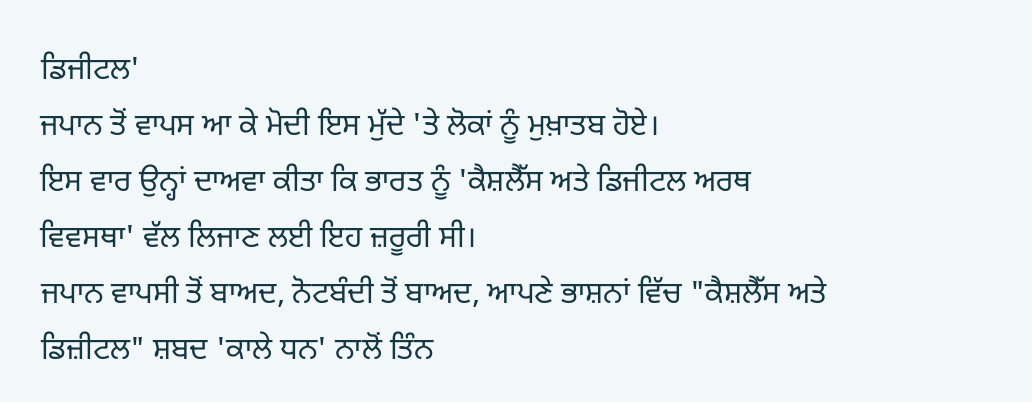ਡਿਜੀਟਲ'
ਜਪਾਨ ਤੋਂ ਵਾਪਸ ਆ ਕੇ ਮੋਦੀ ਇਸ ਮੁੱਦੇ 'ਤੇ ਲੋਕਾਂ ਨੂੰ ਮੁਖ਼ਾਤਬ ਹੋਏ।
ਇਸ ਵਾਰ ਉਨ੍ਹਾਂ ਦਾਅਵਾ ਕੀਤਾ ਕਿ ਭਾਰਤ ਨੂੰ 'ਕੈਸ਼ਲੈੱਸ ਅਤੇ ਡਿਜੀਟਲ ਅਰਥ ਵਿਵਸਥਾ' ਵੱਲ ਲਿਜਾਣ ਲਈ ਇਹ ਜ਼ਰੂਰੀ ਸੀ।
ਜਪਾਨ ਵਾਪਸੀ ਤੋਂ ਬਾਅਦ, ਨੋਟਬੰਦੀ ਤੋਂ ਬਾਅਦ, ਆਪਣੇ ਭਾਸ਼ਨਾਂ ਵਿੱਚ "ਕੈਸ਼ਲੈੱਸ ਅਤੇ ਡਿਜ਼ੀਟਲ" ਸ਼ਬਦ 'ਕਾਲੇ ਧਨ' ਨਾਲੋਂ ਤਿੰਨ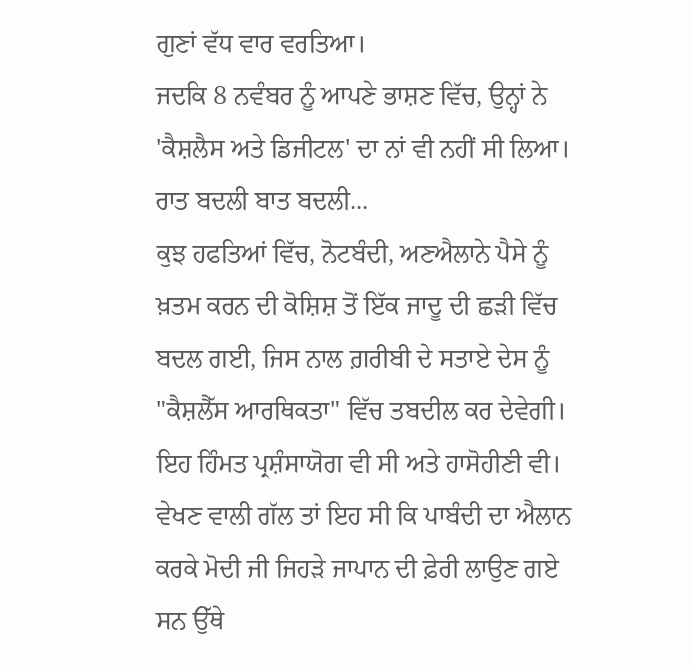ਗੁਣਾਂ ਵੱਧ ਵਾਰ ਵਰਤਿਆ।
ਜਦਕਿ 8 ਨਵੰਬਰ ਨੂੰ ਆਪਣੇ ਭਾਸ਼ਣ ਵਿੱਚ, ਉਨ੍ਹਾਂ ਨੇ 'ਕੈਸ਼ਲੈਸ ਅਤੇ ਡਿਜੀਟਲ' ਦਾ ਨਾਂ ਵੀ ਨਹੀਂ ਸੀ ਲਿਆ।
ਰਾਤ ਬਦਲੀ ਬਾਤ ਬਦਲੀ...
ਕੁਝ ਹਫਤਿਆਂ ਵਿੱਚ, ਨੋਟਬੰਦੀ, ਅਣਐਲਾਨੇ ਪੈਸੇ ਨੂੰ ਖ਼ਤਮ ਕਰਨ ਦੀ ਕੋਸ਼ਿਸ਼ ਤੋਂ ਇੱਕ ਜਾਦੂ ਦੀ ਛੜੀ ਵਿੱਚ ਬਦਲ ਗਈ, ਜਿਸ ਨਾਲ ਗ਼ਰੀਬੀ ਦੇ ਸਤਾਏ ਦੇਸ ਨੂੰ "ਕੈਸ਼ਲੈੱਸ ਆਰਥਿਕਤਾ" ਵਿੱਚ ਤਬਦੀਲ ਕਰ ਦੇਵੇਗੀ।
ਇਹ ਹਿੰਮਤ ਪ੍ਰਸ਼ੰਸਾਯੋਗ ਵੀ ਸੀ ਅਤੇ ਹਾਸੋਹੀਣੀ ਵੀ।
ਵੇਖਣ ਵਾਲੀ ਗੱਲ ਤਾਂ ਇਹ ਸੀ ਕਿ ਪਾਬੰਦੀ ਦਾ ਐਲਾਨ ਕਰਕੇ ਮੋਦੀ ਜੀ ਜਿਹੜੇ ਜਾਪਾਨ ਦੀ ਫ਼ੇਰੀ ਲਾਉਣ ਗਏ ਸਨ ਉੱਥੇ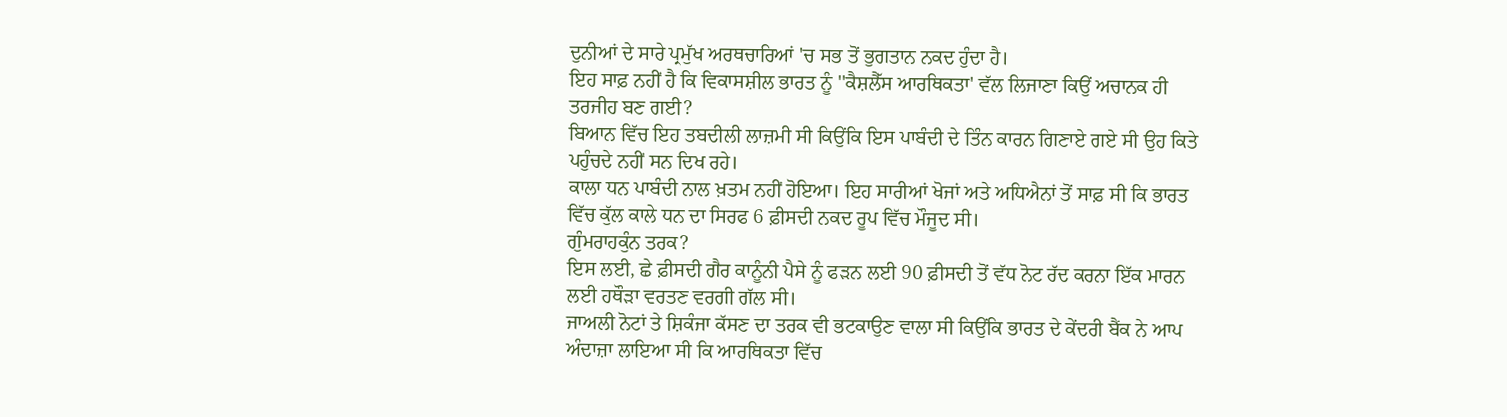ਦੁਨੀਆਂ ਦੇ ਸਾਰੇ ਪ੍ਰਮੁੱਖ ਅਰਥਚਾਰਿਆਂ 'ਚ ਸਭ ਤੋਂ ਭੁਗਤਾਨ ਨਕਦ ਹੁੰਦਾ ਹੈ।
ਇਹ ਸਾਫ਼ ਨਹੀਂ ਹੈ ਕਿ ਵਿਕਾਸਸ਼ੀਲ ਭਾਰਤ ਨੂੰ ''ਕੈਸ਼ਲੈੱਸ ਆਰਥਿਕਤਾ' ਵੱਲ ਲਿਜਾਣਾ ਕਿਉਂ ਅਚਾਨਕ ਹੀ ਤਰਜੀਹ ਬਣ ਗਈ?
ਬਿਆਨ ਵਿੱਚ ਇਹ ਤਬਦੀਲੀ ਲਾਜ਼ਮੀ ਸੀ ਕਿਉਂਕਿ ਇਸ ਪਾਬੰਦੀ ਦੇ ਤਿੰਨ ਕਾਰਨ ਗਿਣਾਏ ਗਏ ਸੀ ਉਹ ਕਿਤੇ ਪਹੁੰਚਦੇ ਨਹੀਂ ਸਨ ਦਿਖ ਰਹੇ।
ਕਾਲਾ ਧਨ ਪਾਬੰਦੀ ਨਾਲ ਖ਼ਤਮ ਨਹੀਂ ਹੋਇਆ। ਇਹ ਸਾਰੀਆਂ ਖੋਜਾਂ ਅਤੇ ਅਧਿਐਨਾਂ ਤੋਂ ਸਾਫ਼ ਸੀ ਕਿ ਭਾਰਤ ਵਿੱਚ ਕੁੱਲ ਕਾਲੇ ਧਨ ਦਾ ਸਿਰਫ 6 ਫ਼ੀਸਦੀ ਨਕਦ ਰੂਪ ਵਿੱਚ ਮੌਜੂਦ ਸੀ।
ਗੁੰਮਰਾਹਕੁੰਨ ਤਰਕ?
ਇਸ ਲਈ, ਛੇ ਫ਼ੀਸਦੀ ਗੈਰ ਕਾਨੂੰਨੀ ਪੈਸੇ ਨੂੰ ਫੜਨ ਲਈ 90 ਫ਼ੀਸਦੀ ਤੋਂ ਵੱਧ ਨੋਟ ਰੱਦ ਕਰਨਾ ਇੱਕ ਮਾਰਨ ਲਈ ਹਥੌੜਾ ਵਰਤਣ ਵਰਗੀ ਗੱਲ ਸੀ।
ਜਾਅਲੀ ਨੋਟਾਂ ਤੇ ਸ਼ਿਕੰਜਾ ਕੱਸਣ ਦਾ ਤਰਕ ਵੀ ਭਟਕਾਉਣ ਵਾਲਾ ਸੀ ਕਿਉਂਕਿ ਭਾਰਤ ਦੇ ਕੇਂਦਰੀ ਬੈਂਕ ਨੇ ਆਪ ਅੰਦਾਜ਼ਾ ਲਾਇਆ ਸੀ ਕਿ ਆਰਥਿਕਤਾ ਵਿੱਚ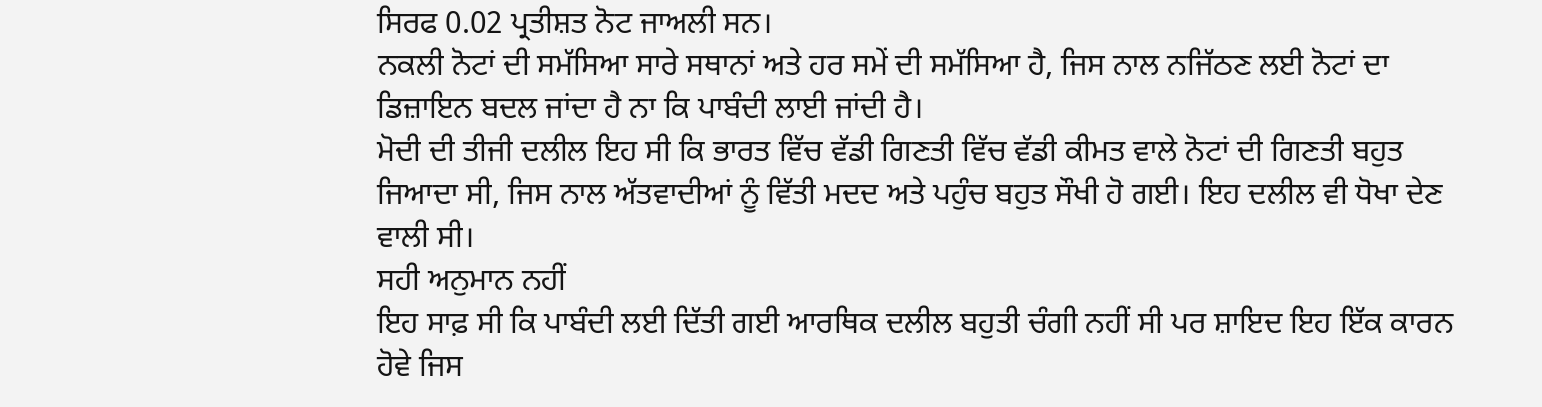ਸਿਰਫ 0.02 ਪ੍ਰਤੀਸ਼ਤ ਨੋਟ ਜਾਅਲੀ ਸਨ।
ਨਕਲੀ ਨੋਟਾਂ ਦੀ ਸਮੱਸਿਆ ਸਾਰੇ ਸਥਾਨਾਂ ਅਤੇ ਹਰ ਸਮੇਂ ਦੀ ਸਮੱਸਿਆ ਹੈ, ਜਿਸ ਨਾਲ ਨਜਿੱਠਣ ਲਈ ਨੋਟਾਂ ਦਾ ਡਿਜ਼ਾਇਨ ਬਦਲ ਜਾਂਦਾ ਹੈ ਨਾ ਕਿ ਪਾਬੰਦੀ ਲਾਈ ਜਾਂਦੀ ਹੈ।
ਮੋਦੀ ਦੀ ਤੀਜੀ ਦਲੀਲ ਇਹ ਸੀ ਕਿ ਭਾਰਤ ਵਿੱਚ ਵੱਡੀ ਗਿਣਤੀ ਵਿੱਚ ਵੱਡੀ ਕੀਮਤ ਵਾਲੇ ਨੋਟਾਂ ਦੀ ਗਿਣਤੀ ਬਹੁਤ ਜਿਆਦਾ ਸੀ, ਜਿਸ ਨਾਲ ਅੱਤਵਾਦੀਆਂ ਨੂੰ ਵਿੱਤੀ ਮਦਦ ਅਤੇ ਪਹੁੰਚ ਬਹੁਤ ਸੌਖੀ ਹੋ ਗਈ। ਇਹ ਦਲੀਲ ਵੀ ਧੋਖਾ ਦੇਣ ਵਾਲੀ ਸੀ।
ਸਹੀ ਅਨੁਮਾਨ ਨਹੀਂ
ਇਹ ਸਾਫ਼ ਸੀ ਕਿ ਪਾਬੰਦੀ ਲਈ ਦਿੱਤੀ ਗਈ ਆਰਥਿਕ ਦਲੀਲ ਬਹੁਤੀ ਚੰਗੀ ਨਹੀਂ ਸੀ ਪਰ ਸ਼ਾਇਦ ਇਹ ਇੱਕ ਕਾਰਨ ਹੋਵੇ ਜਿਸ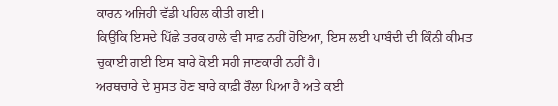ਕਾਰਨ ਅਜਿਹੀ ਵੱਡੀ ਪਹਿਲ ਕੀਤੀ ਗਈ।
ਕਿਉਂਕਿ ਇਸਦੇ ਪਿੱਛੇ ਤਰਕ ਹਾਲੇ ਵੀ ਸਾਫ਼ ਨਹੀਂ ਹੋਇਆ, ਇਸ ਲਈ ਪਾਬੰਦੀ ਦੀ ਕਿੰਨੀ ਕੀਮਤ ਚੁਕਾਈ ਗਈ ਇਸ ਬਾਰੇ ਕੋਈ ਸਹੀ ਜਾਣਕਾਰੀ ਨਹੀਂ ਹੈ।
ਅਰਥਚਾਰੇ ਦੇ ਸੁਸਤ ਹੋਣ ਬਾਰੇ ਕਾਫ਼ੀ ਰੌਲਾ ਪਿਆ ਹੈ ਅਤੇ ਕਈ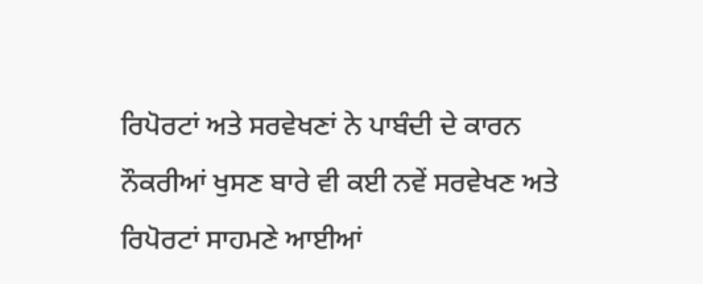ਰਿਪੋਰਟਾਂ ਅਤੇ ਸਰਵੇਖਣਾਂ ਨੇ ਪਾਬੰਦੀ ਦੇ ਕਾਰਨ ਨੌਕਰੀਆਂ ਖੁਸਣ ਬਾਰੇ ਵੀ ਕਈ ਨਵੇਂ ਸਰਵੇਖਣ ਅਤੇ ਰਿਪੋਰਟਾਂ ਸਾਹਮਣੇ ਆਈਆਂ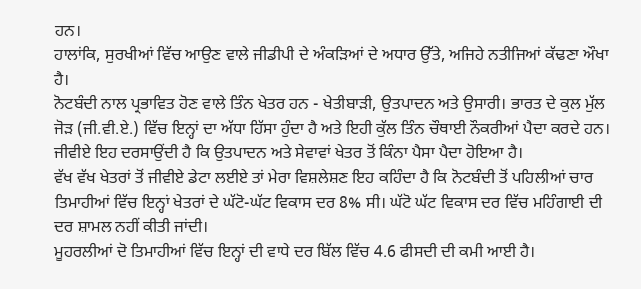ਹਨ।
ਹਾਲਾਂਕਿ, ਸੁਰਖੀਆਂ ਵਿੱਚ ਆਉਣ ਵਾਲੇ ਜੀਡੀਪੀ ਦੇ ਅੰਕੜਿਆਂ ਦੇ ਅਧਾਰ ਉੱਤੇ, ਅਜਿਹੇ ਨਤੀਜਿਆਂ ਕੱਢਣਾ ਔਖਾ ਹੈ।
ਨੋਟਬੰਦੀ ਨਾਲ ਪ੍ਰਭਾਵਿਤ ਹੋਣ ਵਾਲੇ ਤਿੰਨ ਖੇਤਰ ਹਨ - ਖੇਤੀਬਾੜੀ, ਉਤਪਾਦਨ ਅਤੇ ਉਸਾਰੀ। ਭਾਰਤ ਦੇ ਕੁਲ ਮੁੱਲ ਜੋੜ (ਜੀ.ਵੀ.ਏ.) ਵਿੱਚ ਇਨ੍ਹਾਂ ਦਾ ਅੱਧਾ ਹਿੱਸਾ ਹੁੰਦਾ ਹੈ ਅਤੇ ਇਹੀ ਕੁੱਲ ਤਿੰਨ ਚੌਥਾਈ ਨੌਕਰੀਆਂ ਪੈਦਾ ਕਰਦੇ ਹਨ।
ਜੀਵੀਏ ਇਹ ਦਰਸਾਉਂਦੀ ਹੈ ਕਿ ਉਤਪਾਦਨ ਅਤੇ ਸੇਵਾਵਾਂ ਖੇਤਰ ਤੋਂ ਕਿੰਨਾ ਪੈਸਾ ਪੈਦਾ ਹੋਇਆ ਹੈ।
ਵੱਖ ਵੱਖ ਖੇਤਰਾਂ ਤੋਂ ਜੀਵੀਏ ਡੇਟਾ ਲਈਏ ਤਾਂ ਮੇਰਾ ਵਿਸ਼ਲੇਸ਼ਣ ਇਹ ਕਹਿੰਦਾ ਹੈ ਕਿ ਨੋਟਬੰਦੀ ਤੋਂ ਪਹਿਲੀਆਂ ਚਾਰ ਤਿਮਾਹੀਆਂ ਵਿੱਚ ਇਨ੍ਹਾਂ ਖੇਤਰਾਂ ਦੇ ਘੱਟੋ-ਘੱਟ ਵਿਕਾਸ ਦਰ 8% ਸੀ। ਘੱਟੋ ਘੱਟ ਵਿਕਾਸ ਦਰ ਵਿੱਚ ਮਹਿੰਗਾਈ ਦੀ ਦਰ ਸ਼ਾਮਲ ਨਹੀਂ ਕੀਤੀ ਜਾਂਦੀ।
ਮੂਹਰਲੀਆਂ ਦੋ ਤਿਮਾਹੀਆਂ ਵਿੱਚ ਇਨ੍ਹਾਂ ਦੀ ਵਾਧੇ ਦਰ ਬਿੱਲ ਵਿੱਚ 4.6 ਫੀਸਦੀ ਦੀ ਕਮੀ ਆਈ ਹੈ।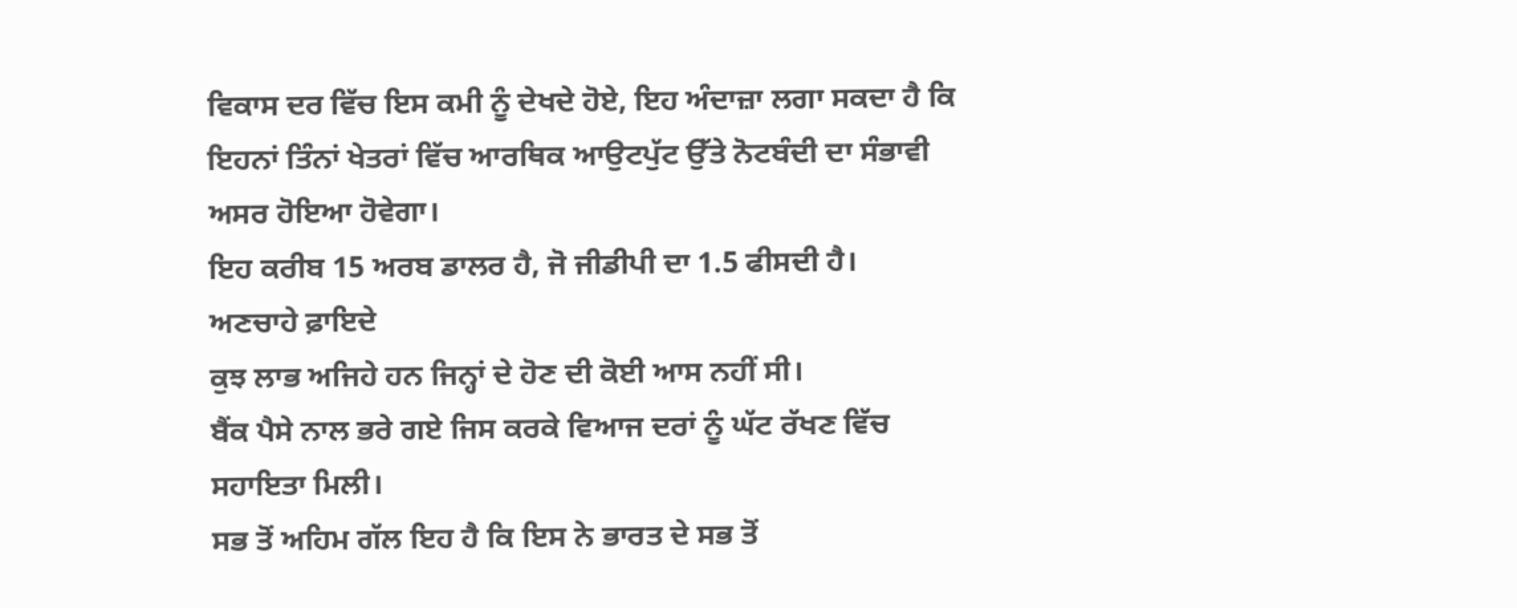ਵਿਕਾਸ ਦਰ ਵਿੱਚ ਇਸ ਕਮੀ ਨੂੰ ਦੇਖਦੇ ਹੋਏ, ਇਹ ਅੰਦਾਜ਼ਾ ਲਗਾ ਸਕਦਾ ਹੈ ਕਿ ਇਹਨਾਂ ਤਿੰਨਾਂ ਖੇਤਰਾਂ ਵਿੱਚ ਆਰਥਿਕ ਆਉਟਪੁੱਟ ਉੱਤੇ ਨੋਟਬੰਦੀ ਦਾ ਸੰਭਾਵੀ ਅਸਰ ਹੋਇਆ ਹੋਵੇਗਾ।
ਇਹ ਕਰੀਬ 15 ਅਰਬ ਡਾਲਰ ਹੈ, ਜੋ ਜੀਡੀਪੀ ਦਾ 1.5 ਫੀਸਦੀ ਹੈ।
ਅਣਚਾਹੇ ਫ਼ਾਇਦੇ
ਕੁਝ ਲਾਭ ਅਜਿਹੇ ਹਨ ਜਿਨ੍ਹਾਂ ਦੇ ਹੋਣ ਦੀ ਕੋਈ ਆਸ ਨਹੀਂ ਸੀ।
ਬੈਂਕ ਪੈਸੇ ਨਾਲ ਭਰੇ ਗਏ ਜਿਸ ਕਰਕੇ ਵਿਆਜ ਦਰਾਂ ਨੂੰ ਘੱਟ ਰੱਖਣ ਵਿੱਚ ਸਹਾਇਤਾ ਮਿਲੀ।
ਸਭ ਤੋਂ ਅਹਿਮ ਗੱਲ ਇਹ ਹੈ ਕਿ ਇਸ ਨੇ ਭਾਰਤ ਦੇ ਸਭ ਤੋਂ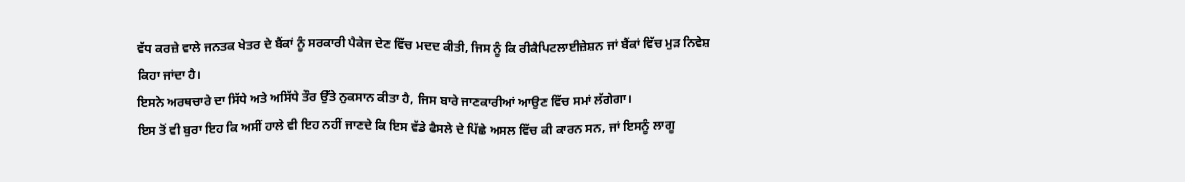ਵੱਧ ਕਰਜ਼ੇ ਵਾਲੇ ਜਨਤਕ ਖੇਤਰ ਦੇ ਬੈਂਕਾਂ ਨੂੰ ਸਰਕਾਰੀ ਪੈਕੇਜ ਦੇਣ ਵਿੱਚ ਮਦਦ ਕੀਤੀ, ਜਿਸ ਨੂੰ ਕਿ ਰੀਕੈਪਿਟਲਾਈਜ਼ੇਸ਼ਨ ਜਾਂ ਬੈਂਕਾਂ ਵਿੱਚ ਮੁੜ ਨਿਵੇਸ਼ ਕਿਹਾ ਜਾਂਦਾ ਹੈ।
ਇਸਨੇ ਅਰਥਚਾਰੇ ਦਾ ਸਿੱਧੇ ਅਤੇ ਅਸਿੱਧੇ ਤੌਰ ਉੱਤੇ ਨੁਕਸਾਨ ਕੀਤਾ ਹੈ, ਜਿਸ ਬਾਰੇ ਜਾਣਕਾਰੀਆਂ ਆਉਣ ਵਿੱਚ ਸਮਾਂ ਲੱਗੇਗਾ।
ਇਸ ਤੋਂ ਵੀ ਬੁਰਾ ਇਹ ਕਿ ਅਸੀਂ ਹਾਲੇ ਵੀ ਇਹ ਨਹੀਂ ਜਾਣਦੇ ਕਿ ਇਸ ਵੱਡੇ ਫੈਸਲੇ ਦੇ ਪਿੱਛੇ ਅਸਲ ਵਿੱਚ ਕੀ ਕਾਰਨ ਸਨ, ਜਾਂ ਇਸਨੂੰ ਲਾਗੂ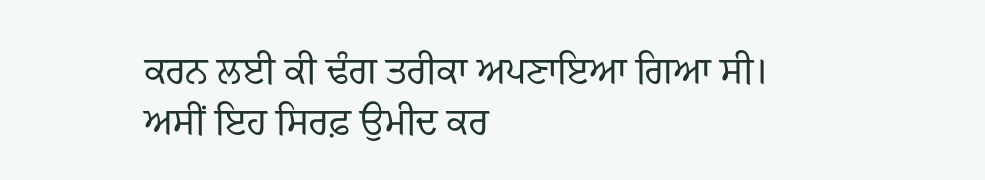ਕਰਨ ਲਈ ਕੀ ਢੰਗ ਤਰੀਕਾ ਅਪਣਾਇਆ ਗਿਆ ਸੀ।
ਅਸੀਂ ਇਹ ਸਿਰਫ਼ ਉਮੀਦ ਕਰ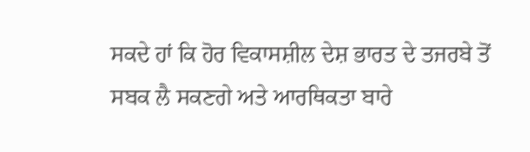ਸਕਦੇ ਹਾਂ ਕਿ ਹੋਰ ਵਿਕਾਸਸ਼ੀਲ ਦੇਸ਼ ਭਾਰਤ ਦੇ ਤਜਰਬੇ ਤੋਂ ਸਬਕ ਲੈ ਸਕਣਗੇ ਅਤੇ ਆਰਥਿਕਤਾ ਬਾਰੇ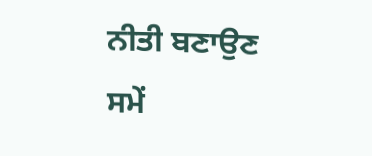ਨੀਤੀ ਬਣਾਉਣ ਸਮੇਂ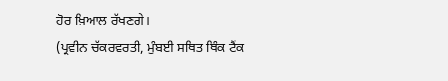ਹੋਰ ਖ਼ਿਆਲ ਰੱਖਣਗੇ।
(ਪ੍ਰਵੀਨ ਚੱਕਰਵਰਤੀ, ਮੁੰਬਈ ਸਥਿਤ ਥਿੰਕ ਟੈਂਕ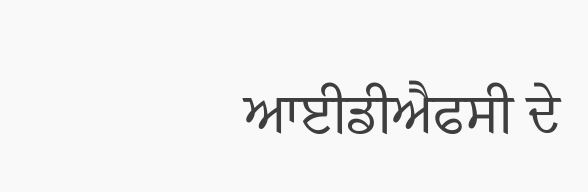ਆਈਡੀਐਫਸੀ ਦੇ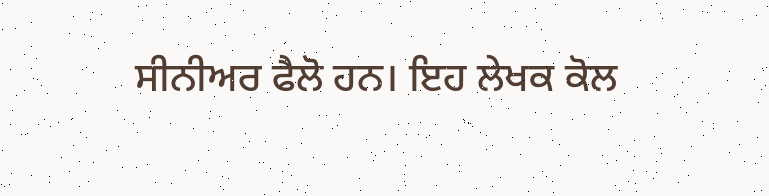ਸੀਨੀਅਰ ਫੈਲੋ ਹਨ। ਇਹ ਲੇਖਕ ਕੋਲ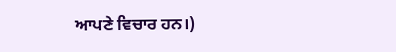ਆਪਣੇ ਵਿਚਾਰ ਹਨ।)